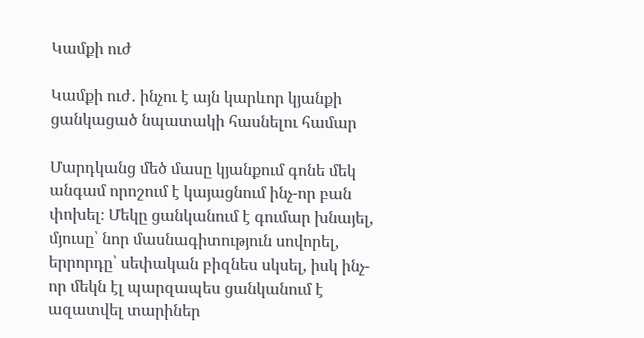Կամքի ուժ

Կամքի ուժ․ ինչու է այն կարևոր կյանքի ցանկացած նպատակի հասնելու համար

Մարդկանց մեծ մասը կյանքում գոնե մեկ անգամ որոշում է կայացնում ինչ-որ բան փոխել։ Մեկը ցանկանում է գումար խնայել, մյուսը՝ նոր մասնագիտություն սովորել, երրորդը՝ սեփական բիզնես սկսել, իսկ ինչ-որ մեկն էլ պարզապես ցանկանում է ազատվել տարիներ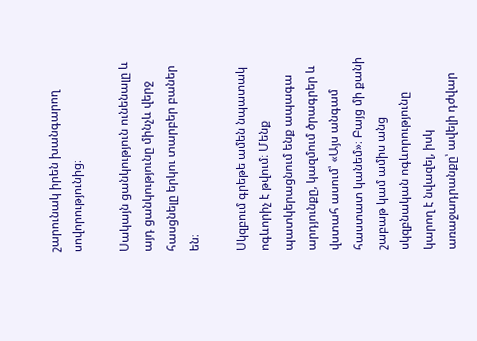շարունակ իրեն խանգարող սովորությունից։

Սակայն ցանկություն ունենալը և այդ ցանկությունը մինչև վերջ հասցնելը երկու տարբեր բաներ են։

Սկզբում գրեթե ամեն նպատակ ոգևորիչ է թվում։ Մենք պատկերացնում ենք ապագա արդյունքը, կազմում ծրագրեր և վստահ ասում՝ «Այս անգամ հաստատ կանեմ»։ Բայց մի քանի շաբաթ կամ ամիս անց սկզբնական ոգևորությունը կարող է նվազել, իսկ առաջադրանքը՝ ավելի դժվար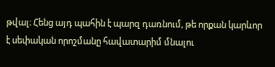թվալ։ Հենց այդ պահին է պարզ դառնում, թե որքան կարևոր է սեփական որոշմանը հավատարիմ մնալու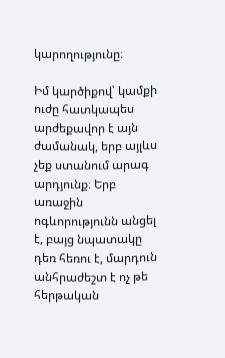կարողությունը։

Իմ կարծիքով՝ կամքի ուժը հատկապես արժեքավոր է այն ժամանակ, երբ այլևս չեք ստանում արագ արդյունք։ Երբ առաջին ոգևորությունն անցել է, բայց նպատակը դեռ հեռու է, մարդուն անհրաժեշտ է ոչ թե հերթական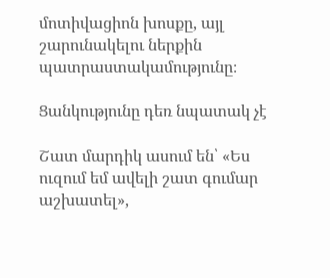մոտիվացիոն խոսքը, այլ շարունակելու ներքին պատրաստակամությունը։

Ցանկությունը դեռ նպատակ չէ

Շատ մարդիկ ասում են՝ «Ես ուզում եմ ավելի շատ գումար աշխատել»,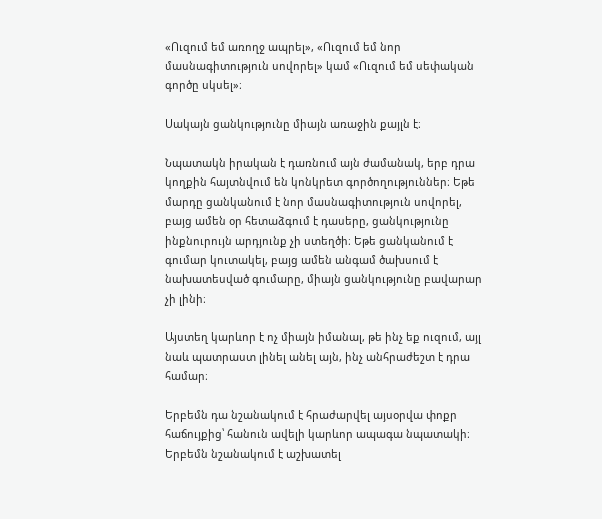«Ուզում եմ առողջ ապրել», «Ուզում եմ նոր մասնագիտություն սովորել» կամ «Ուզում եմ սեփական գործը սկսել»։

Սակայն ցանկությունը միայն առաջին քայլն է։

Նպատակն իրական է դառնում այն ժամանակ, երբ դրա կողքին հայտնվում են կոնկրետ գործողություններ։ Եթե մարդը ցանկանում է նոր մասնագիտություն սովորել, բայց ամեն օր հետաձգում է դասերը, ցանկությունը ինքնուրույն արդյունք չի ստեղծի։ Եթե ցանկանում է գումար կուտակել, բայց ամեն անգամ ծախսում է նախատեսված գումարը, միայն ցանկությունը բավարար չի լինի։

Այստեղ կարևոր է ոչ միայն իմանալ, թե ինչ եք ուզում, այլ նաև պատրաստ լինել անել այն, ինչ անհրաժեշտ է դրա համար։

Երբեմն դա նշանակում է հրաժարվել այսօրվա փոքր հաճույքից՝ հանուն ավելի կարևոր ապագա նպատակի։ Երբեմն նշանակում է աշխատել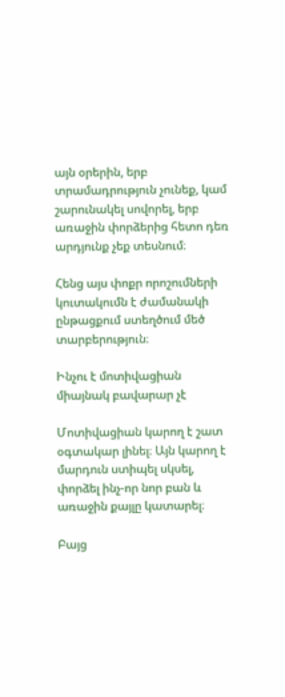այն օրերին, երբ տրամադրություն չունեք, կամ շարունակել սովորել, երբ առաջին փորձերից հետո դեռ արդյունք չեք տեսնում։

Հենց այս փոքր որոշումների կուտակումն է ժամանակի ընթացքում ստեղծում մեծ տարբերություն։

Ինչու է մոտիվացիան միայնակ բավարար չէ

Մոտիվացիան կարող է շատ օգտակար լինել։ Այն կարող է մարդուն ստիպել սկսել, փորձել ինչ-որ նոր բան և առաջին քայլը կատարել։

Բայց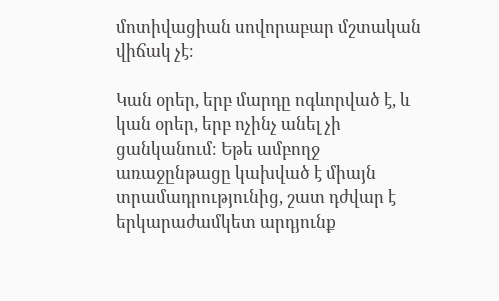մոտիվացիան սովորաբար մշտական վիճակ չէ։

Կան օրեր, երբ մարդը ոգևորված է, և կան օրեր, երբ ոչինչ անել չի ցանկանում։ Եթե ամբողջ առաջընթացը կախված է միայն տրամադրությունից, շատ դժվար է երկարաժամկետ արդյունք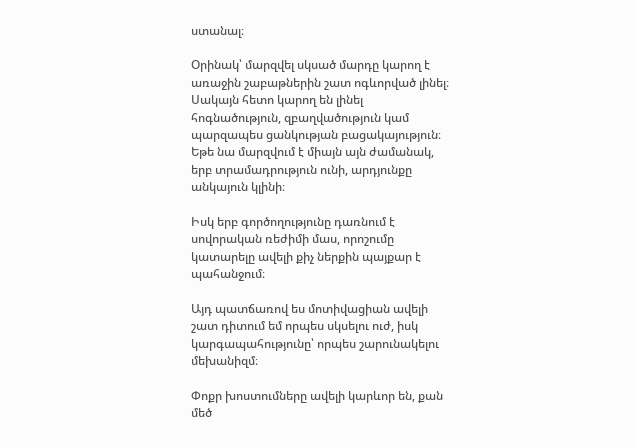ստանալ։

Օրինակ՝ մարզվել սկսած մարդը կարող է առաջին շաբաթներին շատ ոգևորված լինել։ Սակայն հետո կարող են լինել հոգնածություն, զբաղվածություն կամ պարզապես ցանկության բացակայություն։ Եթե նա մարզվում է միայն այն ժամանակ, երբ տրամադրություն ունի, արդյունքը անկայուն կլինի։

Իսկ երբ գործողությունը դառնում է սովորական ռեժիմի մաս, որոշումը կատարելը ավելի քիչ ներքին պայքար է պահանջում։

Այդ պատճառով ես մոտիվացիան ավելի շատ դիտում եմ որպես սկսելու ուժ, իսկ կարգապահությունը՝ որպես շարունակելու մեխանիզմ։

Փոքր խոստումները ավելի կարևոր են, քան մեծ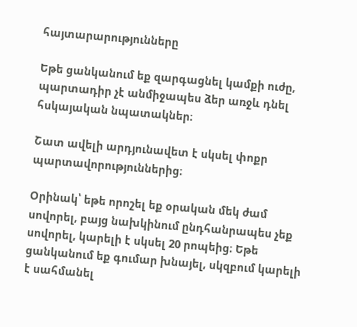հայտարարությունները

Եթե ցանկանում եք զարգացնել կամքի ուժը, պարտադիր չէ անմիջապես ձեր առջև դնել հսկայական նպատակներ։

Շատ ավելի արդյունավետ է սկսել փոքր պարտավորություններից։

Օրինակ՝ եթե որոշել եք օրական մեկ ժամ սովորել, բայց նախկինում ընդհանրապես չեք սովորել, կարելի է սկսել 20 րոպեից։ Եթե ցանկանում եք գումար խնայել, սկզբում կարելի է սահմանել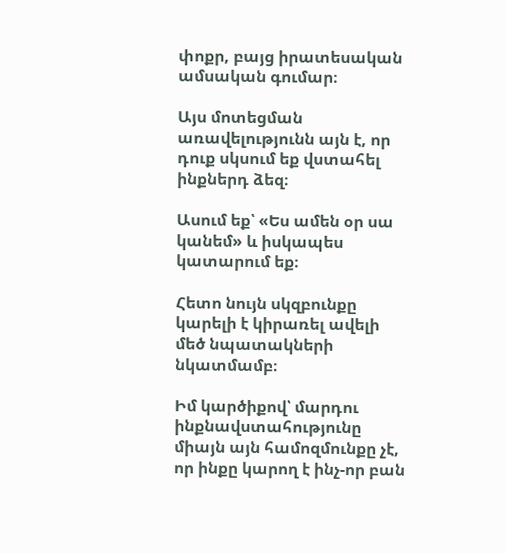փոքր, բայց իրատեսական ամսական գումար։

Այս մոտեցման առավելությունն այն է, որ դուք սկսում եք վստահել ինքներդ ձեզ։

Ասում եք՝ «Ես ամեն օր սա կանեմ» և իսկապես կատարում եք։

Հետո նույն սկզբունքը կարելի է կիրառել ավելի մեծ նպատակների նկատմամբ։

Իմ կարծիքով՝ մարդու ինքնավստահությունը միայն այն համոզմունքը չէ, որ ինքը կարող է ինչ-որ բան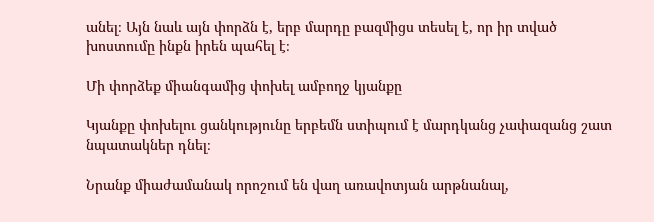անել։ Այն նաև այն փորձն է, երբ մարդը բազմիցս տեսել է, որ իր տված խոստումը ինքն իրեն պահել է։

Մի փորձեք միանգամից փոխել ամբողջ կյանքը

Կյանքը փոխելու ցանկությունը երբեմն ստիպում է մարդկանց չափազանց շատ նպատակներ դնել։

Նրանք միաժամանակ որոշում են վաղ առավոտյան արթնանալ,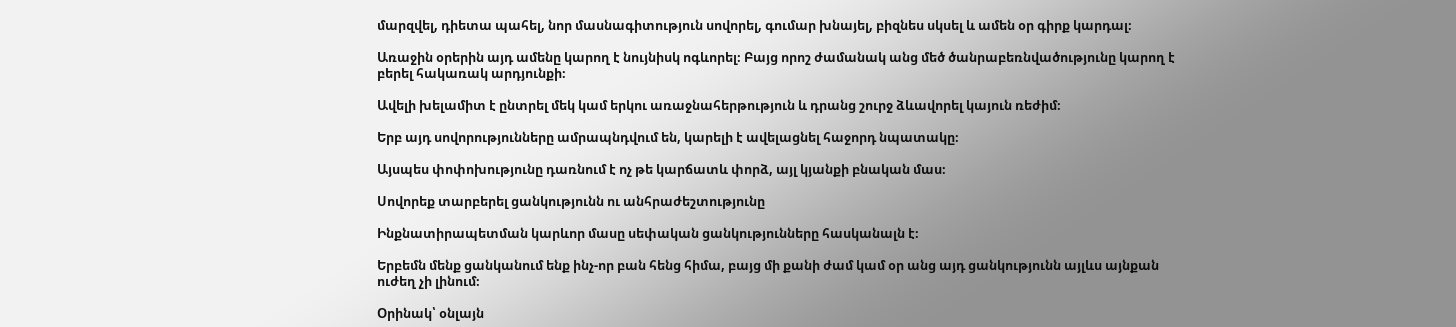մարզվել, դիետա պահել, նոր մասնագիտություն սովորել, գումար խնայել, բիզնես սկսել և ամեն օր գիրք կարդալ։

Առաջին օրերին այդ ամենը կարող է նույնիսկ ոգևորել։ Բայց որոշ ժամանակ անց մեծ ծանրաբեռնվածությունը կարող է բերել հակառակ արդյունքի։

Ավելի խելամիտ է ընտրել մեկ կամ երկու առաջնահերթություն և դրանց շուրջ ձևավորել կայուն ռեժիմ։

Երբ այդ սովորությունները ամրապնդվում են, կարելի է ավելացնել հաջորդ նպատակը։

Այսպես փոփոխությունը դառնում է ոչ թե կարճատև փորձ, այլ կյանքի բնական մաս։

Սովորեք տարբերել ցանկությունն ու անհրաժեշտությունը

Ինքնատիրապետման կարևոր մասը սեփական ցանկությունները հասկանալն է։

Երբեմն մենք ցանկանում ենք ինչ-որ բան հենց հիմա, բայց մի քանի ժամ կամ օր անց այդ ցանկությունն այլևս այնքան ուժեղ չի լինում։

Օրինակ՝ օնլայն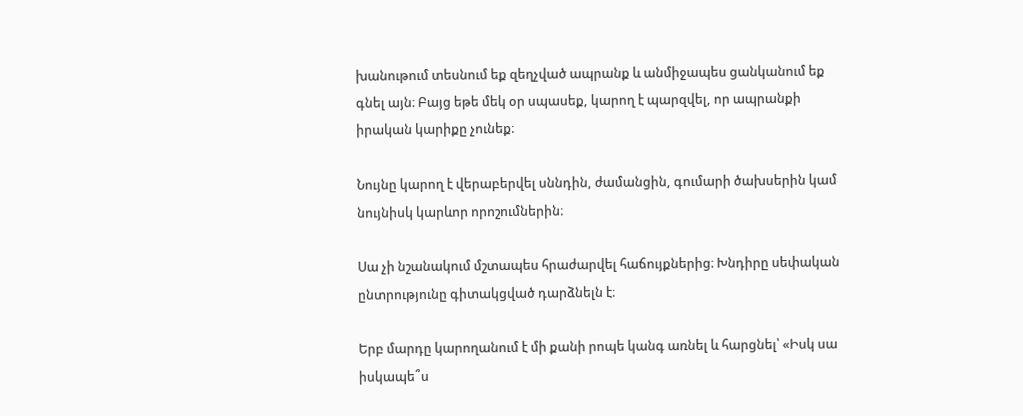խանութում տեսնում եք զեղչված ապրանք և անմիջապես ցանկանում եք գնել այն։ Բայց եթե մեկ օր սպասեք, կարող է պարզվել, որ ապրանքի իրական կարիքը չունեք։

Նույնը կարող է վերաբերվել սննդին, ժամանցին, գումարի ծախսերին կամ նույնիսկ կարևոր որոշումներին։

Սա չի նշանակում մշտապես հրաժարվել հաճույքներից։ Խնդիրը սեփական ընտրությունը գիտակցված դարձնելն է։

Երբ մարդը կարողանում է մի քանի րոպե կանգ առնել և հարցնել՝ «Իսկ սա իսկապե՞ս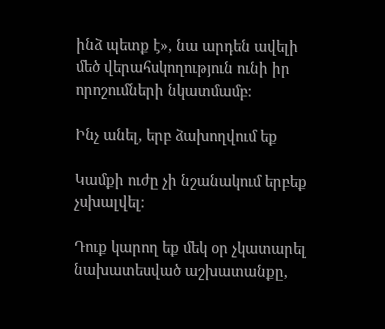ինձ պետք է», նա արդեն ավելի մեծ վերահսկողություն ունի իր որոշումների նկատմամբ։

Ինչ անել, երբ ձախողվում եք

Կամքի ուժը չի նշանակում երբեք չսխալվել։

Դուք կարող եք մեկ օր չկատարել նախատեսված աշխատանքը,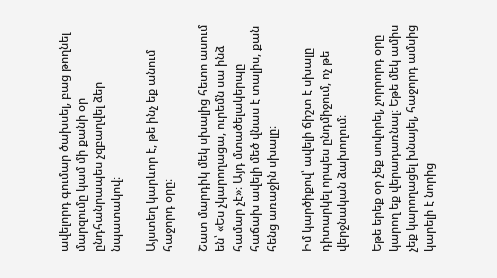ավելորդ գումար ծախսել, բաց թողնել մարզումը կամ մի քանի օր ընդհանրապես չզբաղվել ձեր նպատակով։

Այստեղ կարևոր է, թե ինչ եք անում հաջորդ օրը։

Շատ մարդիկ մեկ սխալից հետո ասում են՝ «Ես չկարողացա, ուրեմն սա ինձ համար չէ»։ Այդ մտածելակերպը հաճախ ավելի մեծ վնաս է տալիս, քան հենց առաջին սխալը։

Իմ կարծիքով՝ ավելի ճիշտ է սխալը դիտարկել որպես ընդմիջում, ոչ թե վերջնական ձախողում։

Եթե երեք օր չեք սովորել, չորրորդ օրը կարող եք վերադառնալ։ Եթե մեկ ամիս չեք կարողացել խնայել, հաջորդ ամսից կարելի է նորից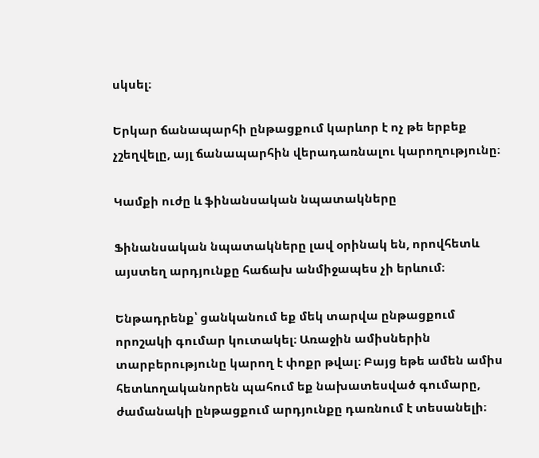սկսել։

Երկար ճանապարհի ընթացքում կարևոր է ոչ թե երբեք չշեղվելը, այլ ճանապարհին վերադառնալու կարողությունը։

Կամքի ուժը և ֆինանսական նպատակները

Ֆինանսական նպատակները լավ օրինակ են, որովհետև այստեղ արդյունքը հաճախ անմիջապես չի երևում։

Ենթադրենք՝ ցանկանում եք մեկ տարվա ընթացքում որոշակի գումար կուտակել։ Առաջին ամիսներին տարբերությունը կարող է փոքր թվալ։ Բայց եթե ամեն ամիս հետևողականորեն պահում եք նախատեսված գումարը, ժամանակի ընթացքում արդյունքը դառնում է տեսանելի։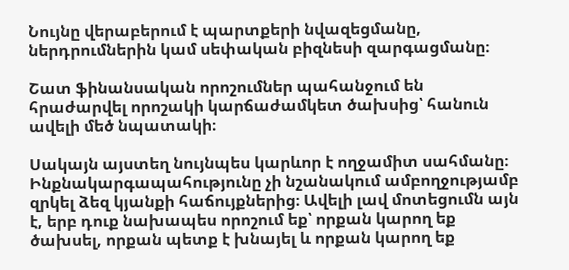Նույնը վերաբերում է պարտքերի նվազեցմանը, ներդրումներին կամ սեփական բիզնեսի զարգացմանը։

Շատ ֆինանսական որոշումներ պահանջում են հրաժարվել որոշակի կարճաժամկետ ծախսից՝ հանուն ավելի մեծ նպատակի։

Սակայն այստեղ նույնպես կարևոր է ողջամիտ սահմանը։ Ինքնակարգապահությունը չի նշանակում ամբողջությամբ զրկել ձեզ կյանքի հաճույքներից։ Ավելի լավ մոտեցումն այն է, երբ դուք նախապես որոշում եք՝ որքան կարող եք ծախսել, որքան պետք է խնայել և որքան կարող եք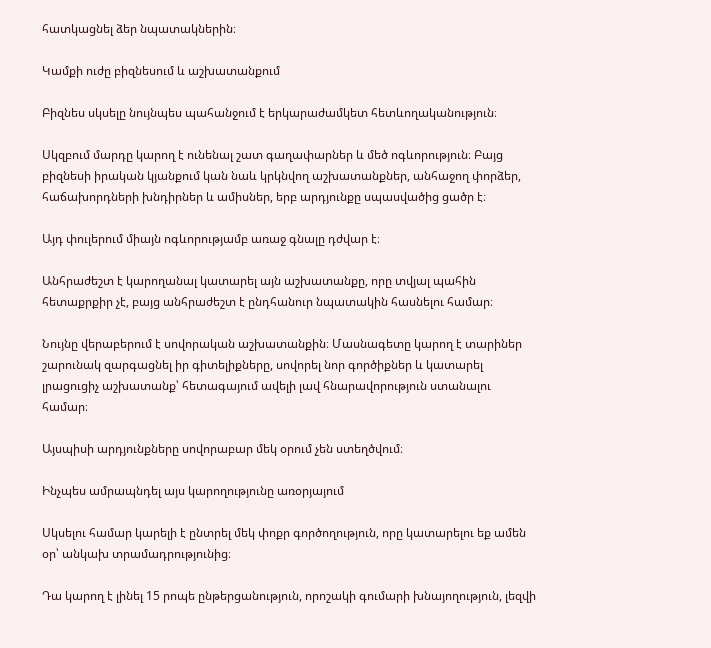հատկացնել ձեր նպատակներին։

Կամքի ուժը բիզնեսում և աշխատանքում

Բիզնես սկսելը նույնպես պահանջում է երկարաժամկետ հետևողականություն։

Սկզբում մարդը կարող է ունենալ շատ գաղափարներ և մեծ ոգևորություն։ Բայց բիզնեսի իրական կյանքում կան նաև կրկնվող աշխատանքներ, անհաջող փորձեր, հաճախորդների խնդիրներ և ամիսներ, երբ արդյունքը սպասվածից ցածր է։

Այդ փուլերում միայն ոգևորությամբ առաջ գնալը դժվար է։

Անհրաժեշտ է կարողանալ կատարել այն աշխատանքը, որը տվյալ պահին հետաքրքիր չէ, բայց անհրաժեշտ է ընդհանուր նպատակին հասնելու համար։

Նույնը վերաբերում է սովորական աշխատանքին։ Մասնագետը կարող է տարիներ շարունակ զարգացնել իր գիտելիքները, սովորել նոր գործիքներ և կատարել լրացուցիչ աշխատանք՝ հետագայում ավելի լավ հնարավորություն ստանալու համար։

Այսպիսի արդյունքները սովորաբար մեկ օրում չեն ստեղծվում։

Ինչպես ամրապնդել այս կարողությունը առօրյայում

Սկսելու համար կարելի է ընտրել մեկ փոքր գործողություն, որը կատարելու եք ամեն օր՝ անկախ տրամադրությունից։

Դա կարող է լինել 15 րոպե ընթերցանություն, որոշակի գումարի խնայողություն, լեզվի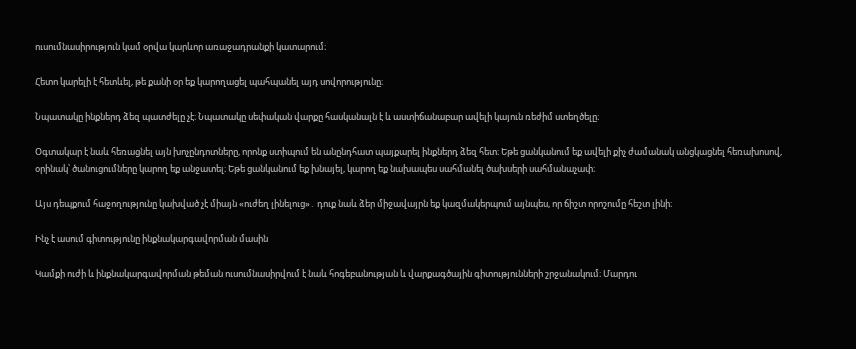ուսումնասիրություն կամ օրվա կարևոր առաջադրանքի կատարում։

Հետո կարելի է հետևել, թե քանի օր եք կարողացել պահպանել այդ սովորությունը։

Նպատակը ինքներդ ձեզ պատժելը չէ։ Նպատակը սեփական վարքը հասկանալն է և աստիճանաբար ավելի կայուն ռեժիմ ստեղծելը։

Օգտակար է նաև հեռացնել այն խոչընդոտները, որոնք ստիպում են անընդհատ պայքարել ինքներդ ձեզ հետ։ Եթե ցանկանում եք ավելի քիչ ժամանակ անցկացնել հեռախոսով, օրինակ՝ ծանուցումները կարող եք անջատել։ Եթե ցանկանում եք խնայել, կարող եք նախապես սահմանել ծախսերի սահմանաչափ։

Այս դեպքում հաջողությունը կախված չէ միայն «ուժեղ լինելուց»․ դուք նաև ձեր միջավայրն եք կազմակերպում այնպես, որ ճիշտ որոշումը հեշտ լինի։

Ինչ է ասում գիտությունը ինքնակարգավորման մասին

Կամքի ուժի և ինքնակարգավորման թեման ուսումնասիրվում է նաև հոգեբանության և վարքագծային գիտությունների շրջանակում։ Մարդու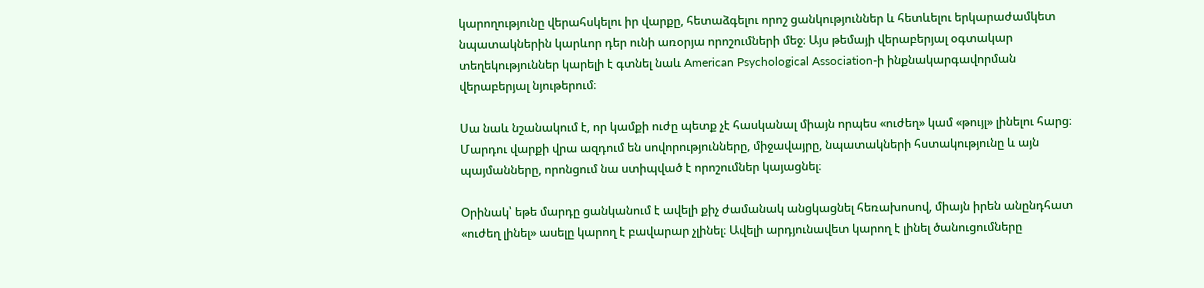կարողությունը վերահսկելու իր վարքը, հետաձգելու որոշ ցանկություններ և հետևելու երկարաժամկետ նպատակներին կարևոր դեր ունի առօրյա որոշումների մեջ։ Այս թեմայի վերաբերյալ օգտակար տեղեկություններ կարելի է գտնել նաև American Psychological Association-ի ինքնակարգավորման վերաբերյալ նյութերում։

Սա նաև նշանակում է, որ կամքի ուժը պետք չէ հասկանալ միայն որպես «ուժեղ» կամ «թույլ» լինելու հարց։ Մարդու վարքի վրա ազդում են սովորությունները, միջավայրը, նպատակների հստակությունը և այն պայմանները, որոնցում նա ստիպված է որոշումներ կայացնել։

Օրինակ՝ եթե մարդը ցանկանում է ավելի քիչ ժամանակ անցկացնել հեռախոսով, միայն իրեն անընդհատ «ուժեղ լինել» ասելը կարող է բավարար չլինել։ Ավելի արդյունավետ կարող է լինել ծանուցումները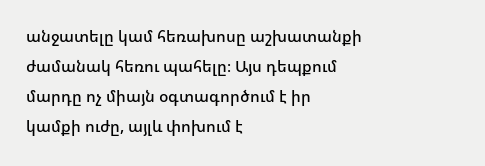անջատելը կամ հեռախոսը աշխատանքի ժամանակ հեռու պահելը։ Այս դեպքում մարդը ոչ միայն օգտագործում է իր կամքի ուժը, այլև փոխում է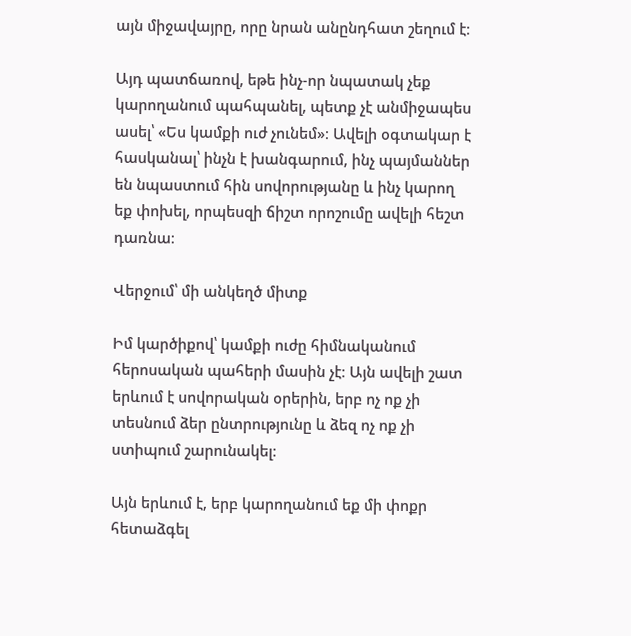այն միջավայրը, որը նրան անընդհատ շեղում է։

Այդ պատճառով, եթե ինչ-որ նպատակ չեք կարողանում պահպանել, պետք չէ անմիջապես ասել՝ «Ես կամքի ուժ չունեմ»։ Ավելի օգտակար է հասկանալ՝ ինչն է խանգարում, ինչ պայմաններ են նպաստում հին սովորությանը և ինչ կարող եք փոխել, որպեսզի ճիշտ որոշումը ավելի հեշտ դառնա։

Վերջում՝ մի անկեղծ միտք

Իմ կարծիքով՝ կամքի ուժը հիմնականում հերոսական պահերի մասին չէ։ Այն ավելի շատ երևում է սովորական օրերին, երբ ոչ ոք չի տեսնում ձեր ընտրությունը և ձեզ ոչ ոք չի ստիպում շարունակել։

Այն երևում է, երբ կարողանում եք մի փոքր հետաձգել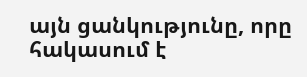այն ցանկությունը, որը հակասում է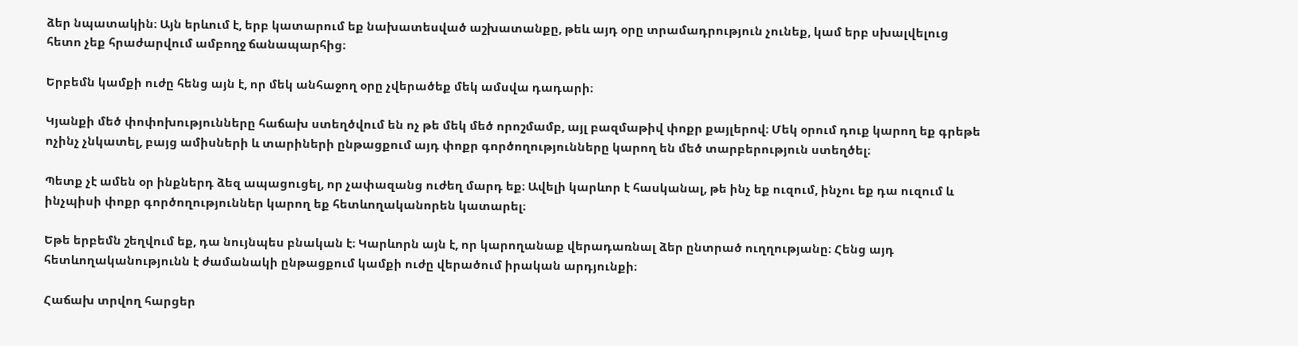ձեր նպատակին։ Այն երևում է, երբ կատարում եք նախատեսված աշխատանքը, թեև այդ օրը տրամադրություն չունեք, կամ երբ սխալվելուց հետո չեք հրաժարվում ամբողջ ճանապարհից։

Երբեմն կամքի ուժը հենց այն է, որ մեկ անհաջող օրը չվերածեք մեկ ամսվա դադարի։

Կյանքի մեծ փոփոխությունները հաճախ ստեղծվում են ոչ թե մեկ մեծ որոշմամբ, այլ բազմաթիվ փոքր քայլերով։ Մեկ օրում դուք կարող եք գրեթե ոչինչ չնկատել, բայց ամիսների և տարիների ընթացքում այդ փոքր գործողությունները կարող են մեծ տարբերություն ստեղծել։

Պետք չէ ամեն օր ինքներդ ձեզ ապացուցել, որ չափազանց ուժեղ մարդ եք։ Ավելի կարևոր է հասկանալ, թե ինչ եք ուզում, ինչու եք դա ուզում և ինչպիսի փոքր գործողություններ կարող եք հետևողականորեն կատարել։

Եթե երբեմն շեղվում եք, դա նույնպես բնական է։ Կարևորն այն է, որ կարողանաք վերադառնալ ձեր ընտրած ուղղությանը։ Հենց այդ հետևողականությունն է ժամանակի ընթացքում կամքի ուժը վերածում իրական արդյունքի։

Հաճախ տրվող հարցեր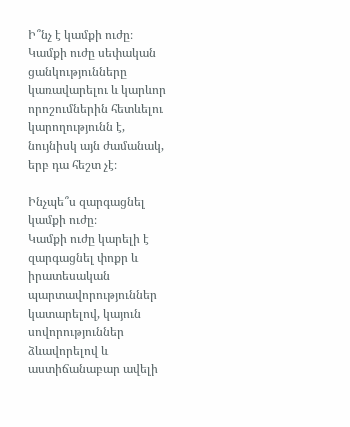Ի՞նչ է կամքի ուժը։
Կամքի ուժը սեփական ցանկությունները կառավարելու և կարևոր որոշումներին հետևելու կարողությունն է, նույնիսկ այն ժամանակ, երբ դա հեշտ չէ։

Ինչպե՞ս զարգացնել կամքի ուժը։
Կամքի ուժը կարելի է զարգացնել փոքր և իրատեսական պարտավորություններ կատարելով, կայուն սովորություններ ձևավորելով և աստիճանաբար ավելի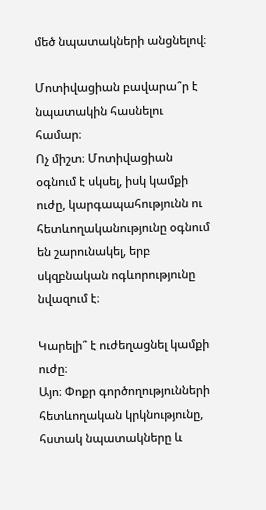մեծ նպատակների անցնելով։

Մոտիվացիան բավարա՞ր է նպատակին հասնելու համար։
Ոչ միշտ։ Մոտիվացիան օգնում է սկսել, իսկ կամքի ուժը, կարգապահությունն ու հետևողականությունը օգնում են շարունակել, երբ սկզբնական ոգևորությունը նվազում է։

Կարելի՞ է ուժեղացնել կամքի ուժը։
Այո։ Փոքր գործողությունների հետևողական կրկնությունը, հստակ նպատակները և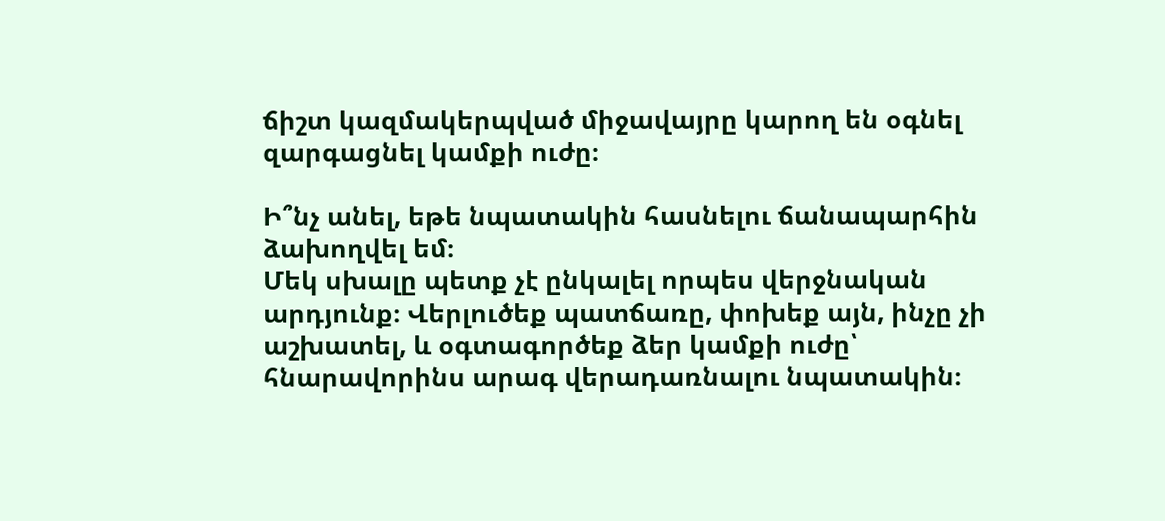ճիշտ կազմակերպված միջավայրը կարող են օգնել զարգացնել կամքի ուժը։

Ի՞նչ անել, եթե նպատակին հասնելու ճանապարհին ձախողվել եմ։
Մեկ սխալը պետք չէ ընկալել որպես վերջնական արդյունք։ Վերլուծեք պատճառը, փոխեք այն, ինչը չի աշխատել, և օգտագործեք ձեր կամքի ուժը՝ հնարավորինս արագ վերադառնալու նպատակին։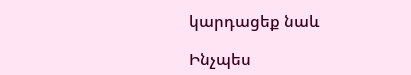կարդացեք նաև

Ինչպես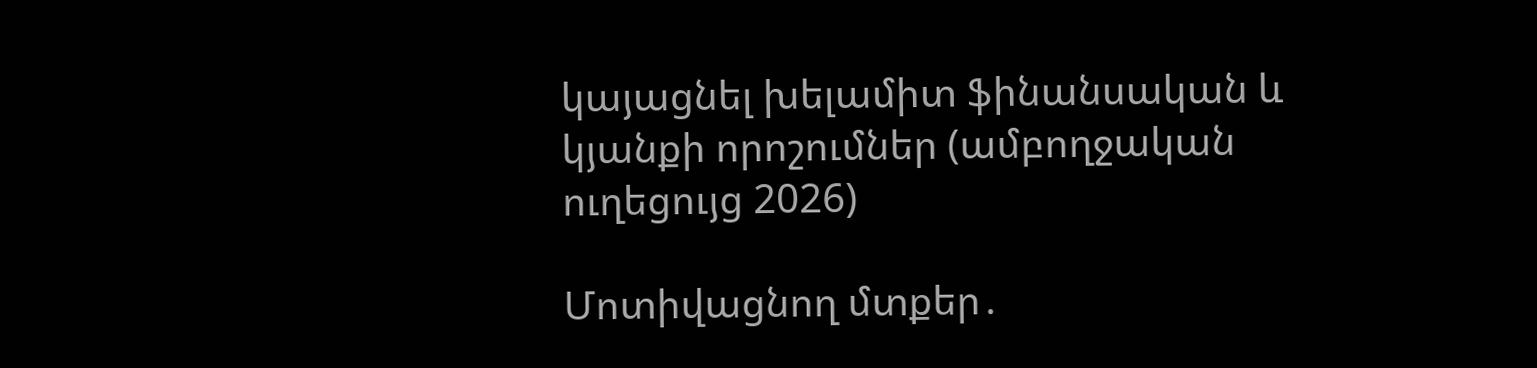կայացնել խելամիտ ֆինանսական և կյանքի որոշումներ (ամբողջական ուղեցույց 2026)

Մոտիվացնող մտքեր․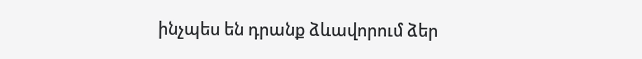ինչպես են դրանք ձևավորում ձեր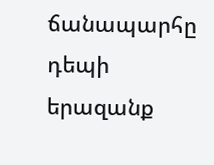ճանապարհը դեպի երազանք